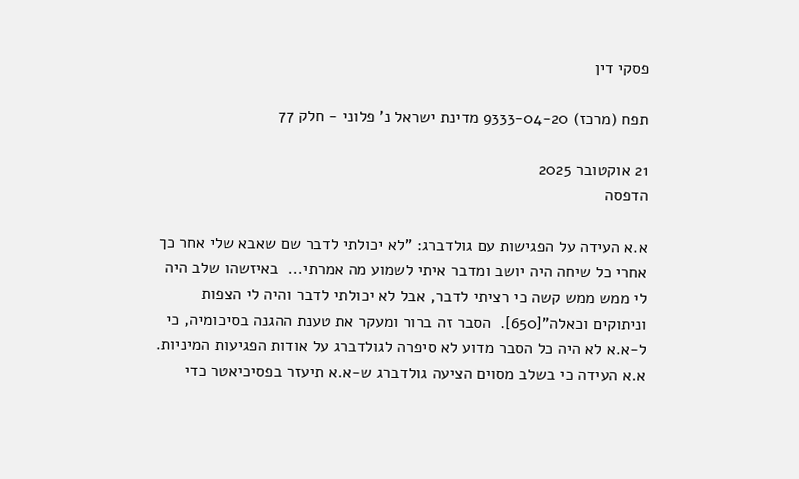פסקי דין

תפח (מרכז) 9333-04-20 מדינת ישראל נ' פלוני - חלק 77

21 אוקטובר 2025
הדפסה

א.א העידה על הפגישות עם גולדברג: "לא יכולתי לדבר שם שאבא שלי אחר כך אחרי כל שיחה היה יושב ומדבר איתי לשמוע מה אמרתי...  באיזשהו שלב היה לי ממש ממש קשה כי רציתי לדבר, אבל לא יכולתי לדבר והיה לי הצפות וניתוקים וכאלה"[650].  הסבר זה ברור ומעקר את טענת ההגנה בסיכומיה, כי ל-א.א לא היה כל הסבר מדוע לא סיפרה לגולדברג על אודות הפגיעות המיניות.  א.א העידה כי בשלב מסוים הציעה גולדברג ש-א.א תיעזר בפסיכיאטר כדי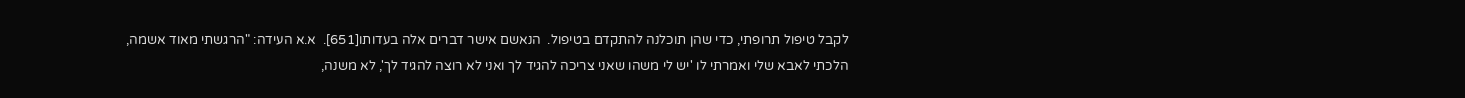לקבל טיפול תרופתי, כדי שהן תוכלנה להתקדם בטיפול.  הנאשם אישר דברים אלה בעדותו[651].  א.א העידה: "הרגשתי מאוד אשמה, הלכתי לאבא שלי ואמרתי לו 'יש לי משהו שאני צריכה להגיד לך ואני לא רוצה להגיד לך', לא משנה,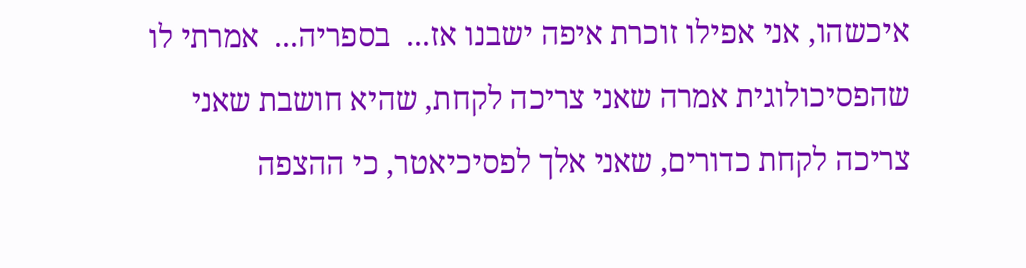איכשהו, אני אפילו זוכרת איפה ישבנו אז...  בספריה...  אמרתי לו שהפסיכולוגית אמרה שאני צריכה לקחת, שהיא חושבת שאני צריכה לקחת כדורים, שאני אלך לפסיכיאטר, כי ההצפה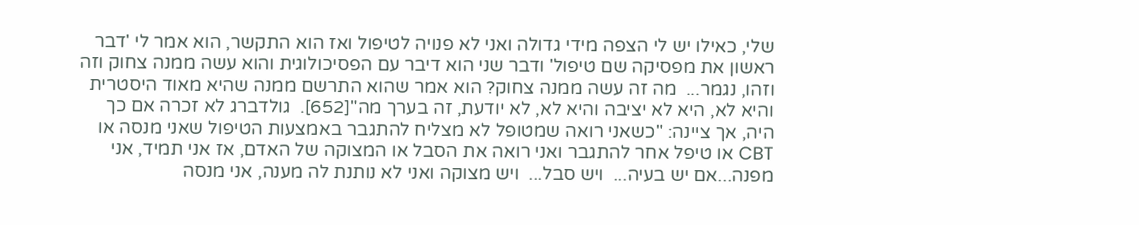שלי, כאילו יש לי הצפה מידי גדולה ואני לא פנויה לטיפול ואז הוא התקשר, הוא אמר לי 'דבר ראשון את מפסיקה שם טיפול' ודבר שני הוא דיבר עם הפסיכולוגית והוא עשה ממנה צחוק וזה וזהו, נגמר...  מה זה עשה ממנה צחוק? הוא אמר שהוא התרשם ממנה שהיא מאוד היסטרית והיא לא, היא לא יציבה והיא לא, לא יודעת, זה בערך מה"[652].  גולדברג לא זכרה אם כך היה, אך ציינה: "כשאני רואה שמטופל לא מצליח להתגבר באמצעות הטיפול שאני מנסה או CBT או טיפל אחר להתגבר ואני רואה את הסבל או המצוקה של האדם, אז אני תמיד, אני מפנה...אם יש בעיה...  ויש סבל...  ויש מצוקה ואני לא נותנת לה מענה, אני מנסה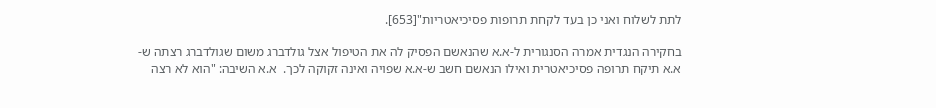לתת לשלוח ואני כן בעד לקחת תרופות פסיכיאטריות"[653].

בחקירה הנגדית אמרה הסנגורית ל-א.א שהנאשם הפסיק לה את הטיפול אצל גולדברג משום שגולדברג רצתה ש-א.א תיקח תרופה פסיכיאטרית ואילו הנאשם חשב ש-א.א שפויה ואינה זקוקה לכך.  א.א השיבה: "הוא לא רצה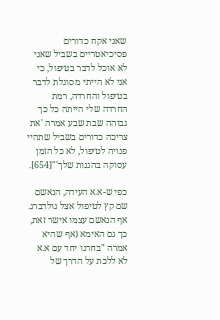שאני אקח כדורים פסיכיאטריים בשביל שאני לא אוכל לדבר בטיפול, כי אני לא הייתי מסוגלת לדבר בטיפול והחרדה, רמת החרדה שלי הייתה כל כך גבוהה שבת שבע אמרה 'את צריכה כדורים בשביל שתהיי פנויה לטיפול, לא כל הזמן עסוקה בהגנות שלך'"[654].

כפי ש-א.א העידה, הנאשם שם קץ לטיפול אצל גולדברג.  אף הנאשם עצמו אישר זאת, כך גם האימא (אף שהיא אמרה "בחרנו יחד עם א.א לא ללכת על הדרך של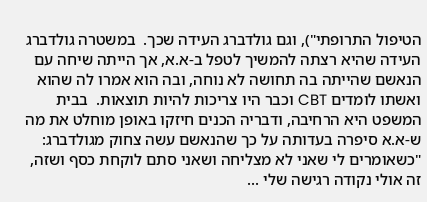הטיפול התרופתי"), וגם גולדברג העידה שכך.  במשטרה גולדברג העידה שהיא רצתה להמשיך לטפל ב-א.א, אך הייתה שיחה עם הנאשם שהייתה בה תחושה לא נוחה, ובה הוא אמרו לה שהוא ואשתו לומדים CBT וכבר היו צריכות להיות תוצאות.  בבית המשפט היא הרחיבה, ודבריה הכנים חיזקו באופן מוחלט את מה ש-א.א סיפרה בעדותה על כך שהנאשם עשה צחוק מגולדברג: "כשאומרים לי שאני לא מצליחה ושאני סתם לוקחת כסף ושזה, זה אולי נקודה רגישה שלי ...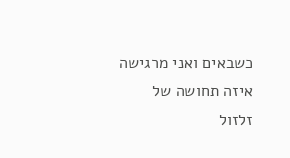כשבאים ואני מרגישה איזה תחושה של זלזול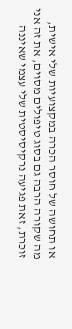או תחושה של חוסר הכרה במקצועיות שלי אישית, מה שקורה הרבה גם בסוג טיפולים מסוים, את זה אני זוכרת, זאת פגיעה נרקיסיסטית שלי עצמי שאיננה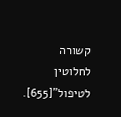קשורה לחלוטין לטיפול"[655].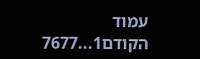עמוד הקודם1...7677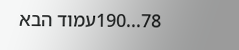78...190עמוד הבא